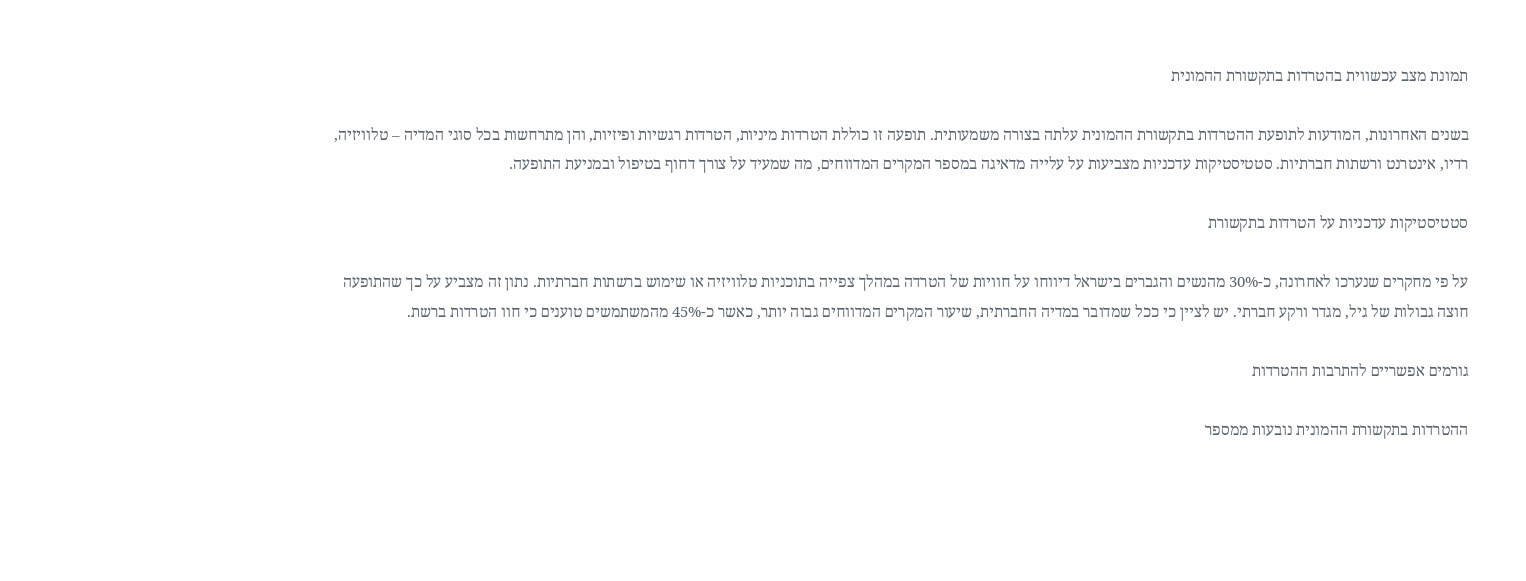תמונת מצב עכשווית בהטרדות בתקשורת ההמונית

בשנים האחרונות, המודעות לתופעת ההטרדות בתקשורת ההמונית עלתה בצורה משמעותית. תופעה זו כוללת הטרדות מיניות, הטרדות רגשיות ופיזיות, והן מתרחשות בכל סוגי המדיה – טלוויזיה, רדיו, אינטרנט ורשתות חברתיות. סטטיסטיקות עדכניות מצביעות על עלייה מדאיגה במספר המקרים המדווחים, מה שמעיד על צורך דחוף בטיפול ובמניעת התופעה.

סטטיסטיקות עדכניות על הטרדות בתקשורת

על פי מחקרים שנערכו לאחרונה, כ-30% מהנשים והגברים בישראל דיווחו על חוויות של הטרדה במהלך צפייה בתוכניות טלוויזיה או שימוש ברשתות חברתיות. נתון זה מצביע על כך שהתופעה חוצה גבולות של גיל, מגדר ורקע חברתי. יש לציין כי ככל שמדובר במדיה החברתית, שיעור המקרים המדווחים גבוה יותר, כאשר כ-45% מהמשתמשים טוענים כי חוו הטרדות ברשת.

גורמים אפשריים להתרבות ההטרדות

ההטרדות בתקשורת ההמונית נובעות ממספר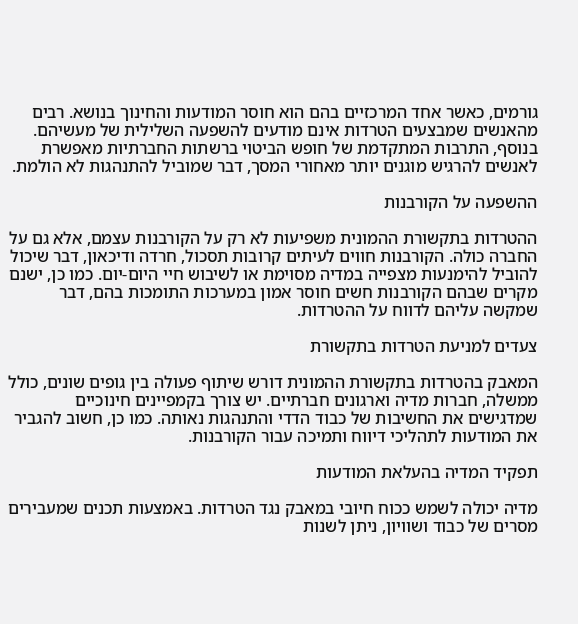גורמים, כאשר אחד המרכזיים בהם הוא חוסר המודעות והחינוך בנושא. רבים מהאנשים שמבצעים הטרדות אינם מודעים להשפעה השלילית של מעשיהם. בנוסף, התרבות המתקדמת של חופש הביטוי ברשתות החברתיות מאפשרת לאנשים להרגיש מוגנים יותר מאחורי המסך, דבר שמוביל להתנהגות לא הולמת.

ההשפעה על הקורבנות

ההטרדות בתקשורת ההמונית משפיעות לא רק על הקורבנות עצמם, אלא גם על החברה כולה. הקורבנות חווים לעיתים קרובות תסכול, חרדה ודיכאון, דבר שיכול להוביל להימנעות מצפייה במדיה מסוימת או לשיבוש חיי היום-יום. כמו כן, ישנם מקרים שבהם הקורבנות חשים חוסר אמון במערכות התומכות בהם, דבר שמקשה עליהם לדווח על ההטרדות.

צעדים למניעת הטרדות בתקשורת

המאבק בהטרדות בתקשורת ההמונית דורש שיתוף פעולה בין גופים שונים, כולל ממשלה, חברות מדיה וארגונים חברתיים. יש צורך בקמפיינים חינוכיים שמדגישים את החשיבות של כבוד הדדי והתנהגות נאותה. כמו כן, חשוב להגביר את המודעות לתהליכי דיווח ותמיכה עבור הקורבנות.

תפקיד המדיה בהעלאת המודעות

מדיה יכולה לשמש ככוח חיובי במאבק נגד הטרדות. באמצעות תכנים שמעבירים מסרים של כבוד ושוויון, ניתן לשנות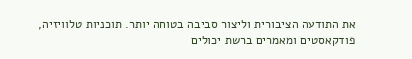את התודעה הציבורית וליצור סביבה בטוחה יותר. תוכניות טלוויזיה, פודקאסטים ומאמרים ברשת יכולים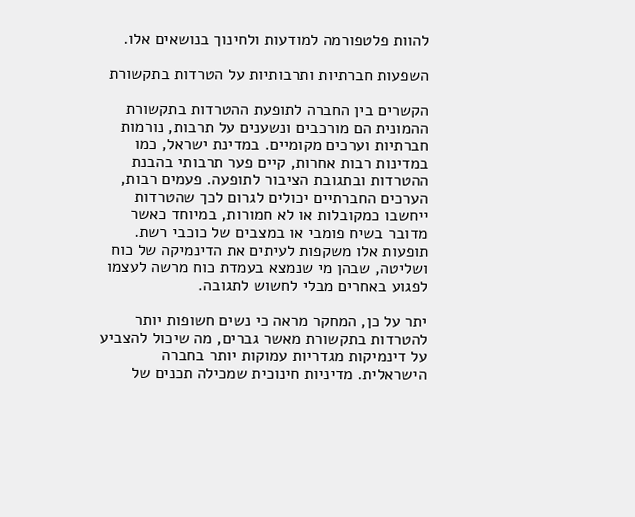להוות פלטפורמה למודעות ולחינוך בנושאים אלו.

השפעות חברתיות ותרבותיות על הטרדות בתקשורת

הקשרים בין החברה לתופעת ההטרדות בתקשורת ההמונית הם מורכבים ונשענים על תרבות, נורמות חברתיות וערכים מקומיים. במדינת ישראל, כמו במדינות רבות אחרות, קיים פער תרבותי בהבנת ההטרדות ובתגובת הציבור לתופעה. פעמים רבות, הערכים החברתיים יכולים לגרום לכך שהטרדות ייחשבו כמקובלות או לא חמורות, במיוחד כאשר מדובר בשיח פומבי או במצבים של כוכבי רשת. תופעות אלו משקפות לעיתים את הדינמיקה של כוח ושליטה, שבהן מי שנמצא בעמדת כוח מרשה לעצמו לפגוע באחרים מבלי לחשוש לתגובה.

יתר על כן, המחקר מראה כי נשים חשופות יותר להטרדות בתקשורת מאשר גברים, מה שיכול להצביע על דינמיקות מגדריות עמוקות יותר בחברה הישראלית. מדיניות חינוכית שמכילה תכנים של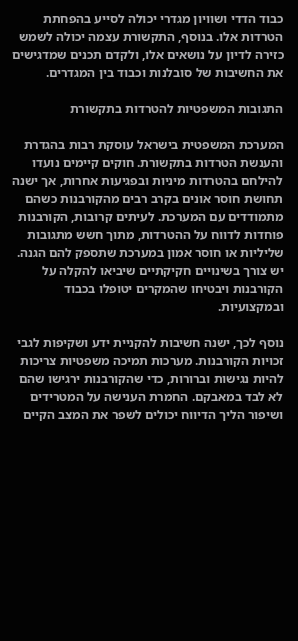כבוד הדדי ושוויון מגדרי יכולה לסייע בהפחתת הטרדות אלו. בנוסף, התקשורת עצמה יכולה לשמש כזירה לדיון על נושאים אלו, ולקדם תכנים שמדגישים את החשיבות של סובלנות וכבוד בין המגדרים.

התגובות המשפטיות להטרדות בתקשורת

המערכת המשפטית בישראל עוסקת רבות בהגדרת והענשת הטרדות בתקשורת. חוקים קיימים נועדו להילחם בהטרדות מיניות ובפגיעות אחרות, אך ישנה תחושת חוסר אונים בקרב רבים מהקורבנות כשהם מתמודדים עם המערכת. לעיתים קרובות, הקורבנות פוחדות לדווח על ההטרדות, מתוך חשש מתגובות שליליות או חוסר אמון במערכת שתספק להם הגנה. יש צורך בשינויים חקיקתיים שיביאו להקלה על הקורבנות ויבטיחו שהמקרים יטופלו בכבוד ובמקצועיות.

נוסף לכך, ישנה חשיבות להקניית ידע ושקיפות לגבי זכויות הקורבנות. מערכות תמיכה משפטיות צריכות להיות נגישות וברורות, כדי שהקורבנות ירגישו שהם לא לבד במאבקם. החמרת הענישה על המטרידים ושיפור הליך הדיווח יכולים לשפר את המצב הקיים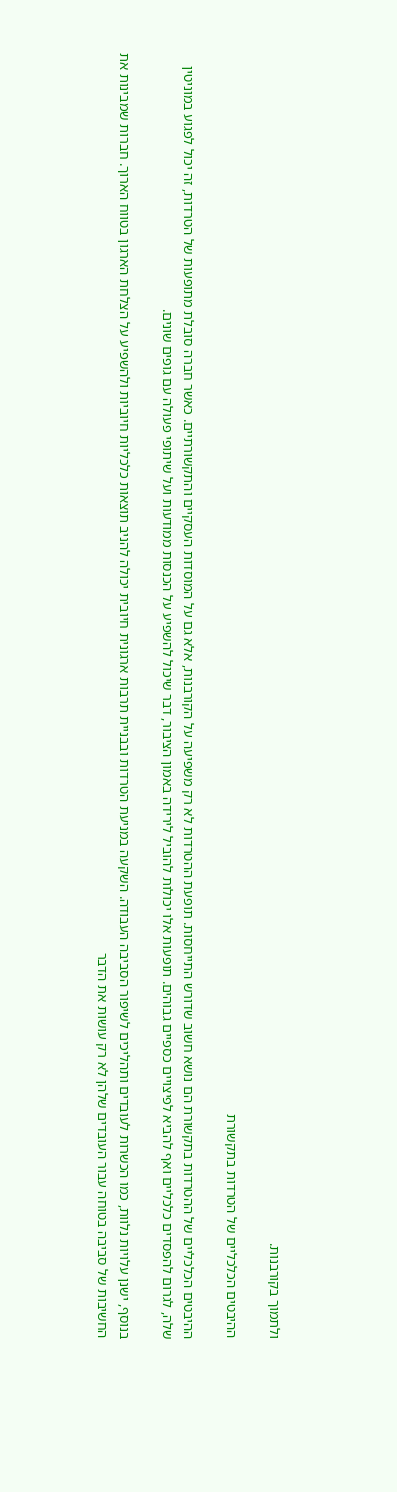ולתמוך בקורבנות.

ההיבטים הכלכליים של הטרדות בתקשורת

ההיבטים הכלכליים של ההטרדות בתקשורת הם נושא חשוב שדורש התייחסות. תופעת ההטרדות לא רק משפיעה על הקורבנות, אלא גם על המוסדות העסקיים והתקשורתיים. כאשר חברה סובלת מתופעות של הטרדות, זה יכול לפגוע במוניטין שלה, לגרום להפסדים כלכליים ואף להביא לפיצויים כספיים גבוהים. תופעות אלו יכולות להוביל לירידה באמון הציבור, דבר שיכול להשפיע על הכנסות ממודעות ועל שיתופי פעולה עם גופים שונים.

בנוסף, ישנן עלויות נלוות, כמו הכשרות לעובדים ותהליכים לשיפור הסביבה העבודה. השקעה במניעת הטרדות ובבניית תרבות ארגונית חיובית יכולה להניב תוצאות כלכליות חיוביות ולהשפיע על הצלחת הארגון בטווח הארוך. חברות שמבינות את החשיבות של סביבה בטוחה עבור העובדים שלהן לא רק עושות את הדבר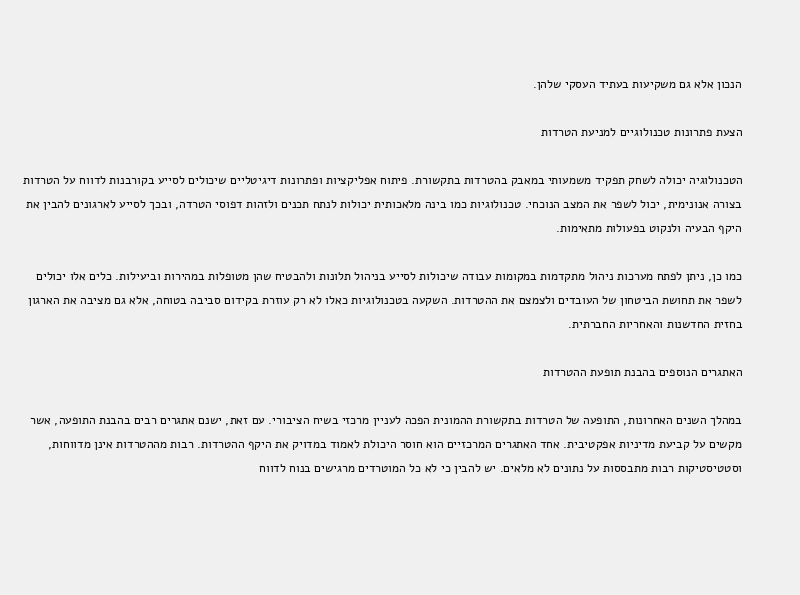הנכון אלא גם משקיעות בעתיד העסקי שלהן.

הצעת פתרונות טכנולוגיים למניעת הטרדות

הטכנולוגיה יכולה לשחק תפקיד משמעותי במאבק בהטרדות בתקשורת. פיתוח אפליקציות ופתרונות דיגיטליים שיכולים לסייע בקורבנות לדווח על הטרדות בצורה אנונימית, יכול לשפר את המצב הנוכחי. טכנולוגיות כמו בינה מלאכותית יכולות לנתח תכנים ולזהות דפוסי הטרדה, ובכך לסייע לארגונים להבין את היקף הבעיה ולנקוט בפעולות מתאימות.

כמו כן, ניתן לפתח מערכות ניהול מתקדמות במקומות עבודה שיכולות לסייע בניהול תלונות ולהבטיח שהן מטופלות במהירות וביעילות. כלים אלו יכולים לשפר את תחושת הביטחון של העובדים ולצמצם את ההטרדות. השקעה בטכנולוגיות כאלו לא רק עוזרת בקידום סביבה בטוחה, אלא גם מציבה את הארגון בחזית החדשנות והאחריות החברתית.

האתגרים הנוספים בהבנת תופעת ההטרדות

במהלך השנים האחרונות, התופעה של הטרדות בתקשורת ההמונית הפכה לעניין מרכזי בשיח הציבורי. עם זאת, ישנם אתגרים רבים בהבנת התופעה, אשר מקשים על קביעת מדיניות אפקטיבית. אחד האתגרים המרכזיים הוא חוסר היכולת לאמוד במדויק את היקף ההטרדות. רבות מההטרדות אינן מדווחות, וסטטיסטיקות רבות מתבססות על נתונים לא מלאים. יש להבין כי לא כל המוטרדים מרגישים בנוח לדווח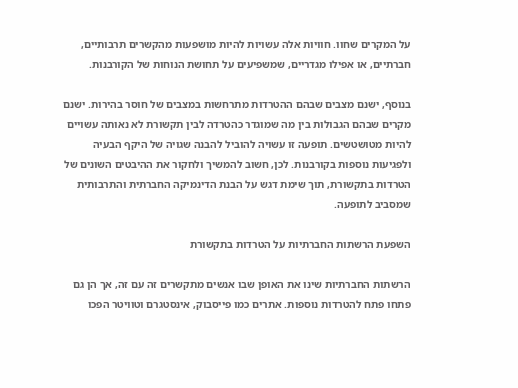על המקרים שחוו. חוויות אלה עשויות להיות מושפעות מהקשרים תרבותיים, חברתיים, או אפילו מגדריים, שמשפיעים על תחושת הנוחות של הקורבנות.

בנוסף, ישנם מצבים שבהם ההטרדות מתרחשות במצבים של חוסר בהירות. ישנם מקרים שבהם הגבולות בין מה שמוגדר כהטרדה לבין תקשורת לא נאותה עשויים להיות מטושטשים. תופעה זו עשויה להוביל להבנה שגויה של היקף הבעיה ולפגיעות נוספות בקורבנות. לכן, חשוב להמשיך ולחקור את ההיבטים השונים של הטרדות בתקשורת, תוך שימת דגש על הבנת הדינמיקה החברתית והתרבותית שמסביב לתופעה.

השפעת הרשתות החברתיות על הטרדות בתקשורת

הרשתות החברתיות שינו את האופן שבו אנשים מתקשרים זה עם זה, אך הן גם פתחו פתח להטרדות נוספות. אתרים כמו פייסבוק, אינסטגרם וטוויטר הפכו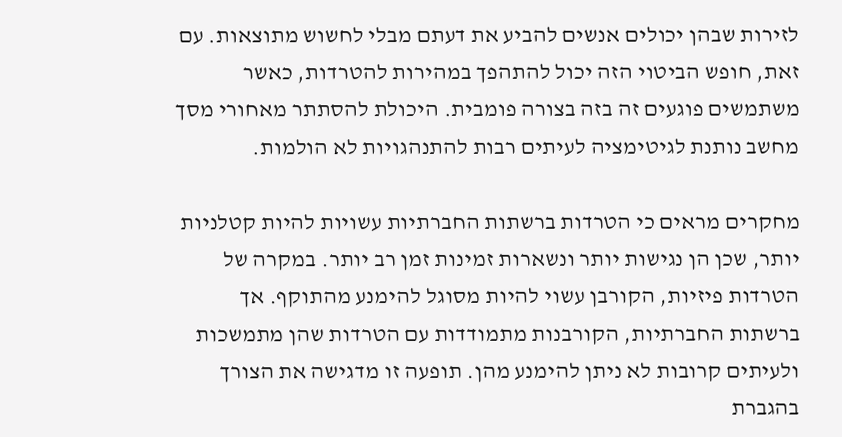לזירות שבהן יכולים אנשים להביע את דעתם מבלי לחשוש מתוצאות. עם זאת, חופש הביטוי הזה יכול להתהפך במהירות להטרדות, כאשר משתמשים פוגעים זה בזה בצורה פומבית. היכולת להסתתר מאחורי מסך מחשב נותנת לגיטימציה לעיתים רבות להתנהגויות לא הולמות.

מחקרים מראים כי הטרדות ברשתות החברתיות עשויות להיות קטלניות יותר, שכן הן נגישות יותר ונשארות זמינות זמן רב יותר. במקרה של הטרדות פיזיות, הקורבן עשוי להיות מסוגל להימנע מהתוקף. אך ברשתות החברתיות, הקורבנות מתמודדות עם הטרדות שהן מתמשכות ולעיתים קרובות לא ניתן להימנע מהן. תופעה זו מדגישה את הצורך בהגברת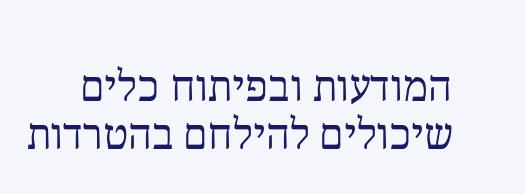המודעות ובפיתוח כלים שיכולים להילחם בהטרדות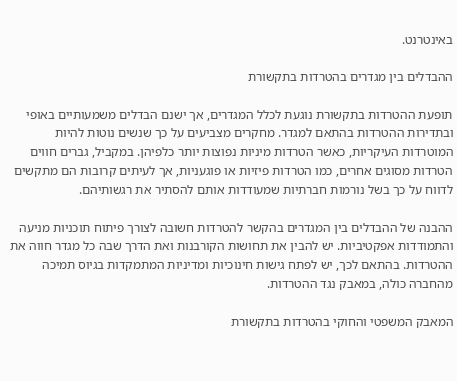באינטרנט.

ההבדלים בין מגדרים בהטרדות בתקשורת

תופעת ההטרדות בתקשורת נוגעת לכלל המגדרים, אך ישנם הבדלים משמעותיים באופי ובתדירות ההטרדות בהתאם למגדר. מחקרים מצביעים על כך שנשים נוטות להיות המוטרדות העיקריות, כאשר הטרדות מיניות נפוצות יותר כלפיהן. במקביל, גברים חווים הטרדות מסוגים אחרים, כמו הטרדות פיזיות או פוגעניות, אך לעיתים קרובות הם מתקשים לדווח על כך בשל נורמות חברתיות שמעודדות אותם להסתיר את רגשותיהם.

ההבנה של ההבדלים בין המגדרים בהקשר להטרדות חשובה לצורך פיתוח תוכניות מניעה והתמודדות אפקטיביות. יש להבין את תחושות הקורבנות ואת הדרך שבה כל מגדר חווה את ההטרדות. בהתאם לכך, יש לפתח גישות חינוכיות ומדיניות המתמקדות בגיוס תמיכה מהחברה כולה, במאבק נגד ההטרדות.

המאבק המשפטי והחוקי בהטרדות בתקשורת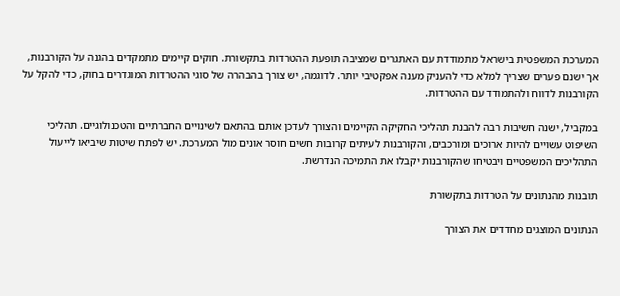המערכת המשפטית בישראל מתמודדת עם האתגרים שמציבה תופעת ההטרדות בתקשורת. חוקים קיימים מתמקדים בהגנה על הקורבנות, אך ישנם פערים שצריך למלא כדי להעניק מענה אפקטיבי יותר. לדוגמה, יש צורך בהבהרה של סוגי ההטרדות המוגדרים בחוק, כדי להקל על הקורבנות לדווח ולהתמודד עם ההטרדות.

במקביל, ישנה חשיבות רבה להבנת תהליכי החקיקה הקיימים והצורך לעדכן אותם בהתאם לשינויים החברתיים והטכנולוגיים. תהליכי השיפוט עשויים להיות ארוכים ומורכבים, והקורבנות לעיתים קרובות חשים חוסר אונים מול המערכת. יש לפתח שיטות שיביאו לייעול התהליכים המשפטיים ויבטיחו שהקורבנות יקבלו את התמיכה הנדרשת.

תובנות מהנתונים על הטרדות בתקשורת

הנתונים המוצגים מחדדים את הצורך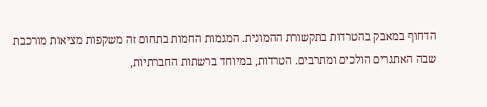הדחוף במאבק בהטרדות בתקשורת ההמונית. המגמות החמות בתחום זה משקפות מציאות מורכבת שבה האתגרים הולכים ומתרבים. הטרדות, במיוחד ברשתות החברתיות,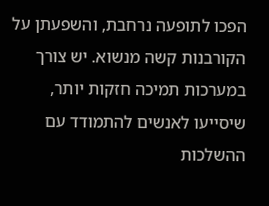הפכו לתופעה נרחבת, והשפעתן על הקורבנות קשה מנשוא. יש צורך במערכות תמיכה חזקות יותר, שיסייעו לאנשים להתמודד עם ההשלכות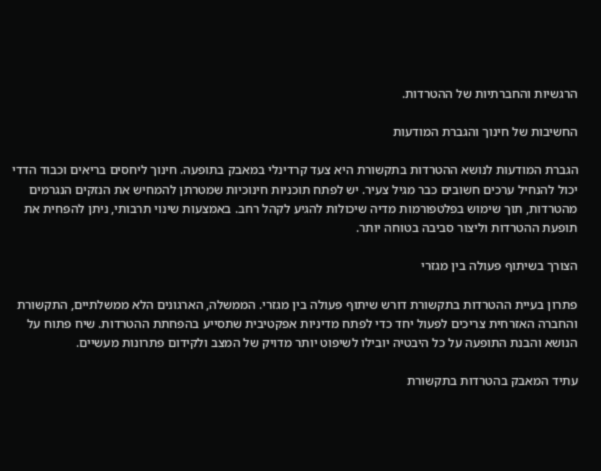הרגשיות והחברתיות של ההטרדות.

החשיבות של חינוך והגברת המודעות

הגברת המודעות לנושא ההטרדות בתקשורת היא צעד קרדינלי במאבק בתופעה. חינוך ליחסים בריאים וכבוד הדדי יכול להנחיל ערכים חשובים כבר מגיל צעיר. יש לפתח תוכניות חינוכיות שמטרתן להמחיש את הנזקים הנגרמים מהטרדות, תוך שימוש בפלטפורמות מדיה שיכולות להגיע לקהל רחב. באמצעות שינוי תרבותי, ניתן להפחית את תופעת ההטרדות וליצור סביבה בטוחה יותר.

הצורך בשיתוף פעולה בין מגזרי

פתרון בעיית ההטרדות בתקשורת דורש שיתוף פעולה בין מגזרי. הממשלה, הארגונים הלא ממשלתיים, התקשורת והחברה האזרחית צריכים לפעול יחד כדי לפתח מדיניות אפקטיבית שתסייע בהפחתת ההטרדות. שיח פתוח על הנושא והבנת התופעה על כל היבטיה יובילו לשיפוט יותר מדויק של המצב ולקידום פתרונות מעשיים.

עתיד המאבק בהטרדות בתקשורת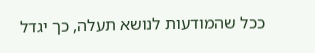ככל שהמודעות לנושא תעלה, כך יגדל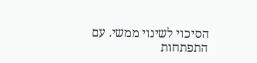הסיכוי לשינוי ממשי. עם התפתחות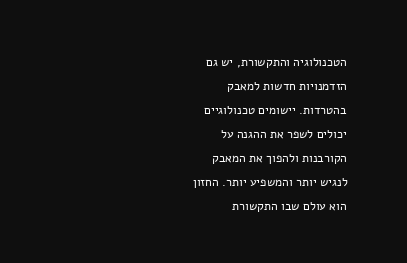הטכנולוגיה והתקשורת, יש גם הזדמנויות חדשות למאבק בהטרדות. יישומים טכנולוגיים יכולים לשפר את ההגנה על הקורבנות ולהפוך את המאבק לנגיש יותר והמשפיע יותר. החזון הוא עולם שבו התקשורת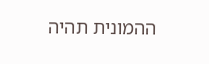ההמונית תהיה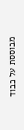מבוססת על כבוד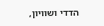הדדי ושוויון,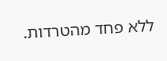ללא פחד מהטרדות.